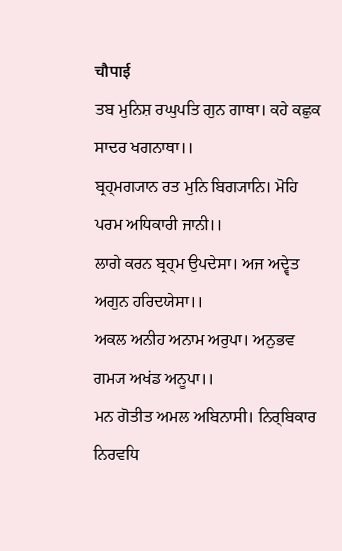चौपाई
ਤਬ ਮੁਨਿਸ਼ ਰਘੁਪਤਿ ਗੁਨ ਗਾਥਾ। ਕਹੇ ਕਛੁਕ ਸਾਦਰ ਖਗਨਾਥਾ।।
ਬ੍ਰਹ੍ਮਗ੍ਯਾਨ ਰਤ ਮੁਨਿ ਬਿਗ੍ਯਾਨਿ। ਮੋਹਿ ਪਰਮ ਅਧਿਕਾਰੀ ਜਾਨੀ।।
ਲਾਗੇ ਕਰਨ ਬ੍ਰਹ੍ਮ ਉਪਦੇਸਾ। ਅਜ ਅਦ੍ਵੇਤ ਅਗੁਨ ਹਰਿਦਯੇਸਾ।।
ਅਕਲ ਅਨੀਹ ਅਨਾਮ ਅਰੁਪਾ। ਅਨੁਭਵ ਗਮ੍ਯ ਅਖਂਡ ਅਨੂਪਾ।।
ਮਨ ਗੋਤੀਤ ਅਮਲ ਅਬਿਨਾਸੀ। ਨਿਰ੍ਬਿਕਾਰ ਨਿਰਵਧਿ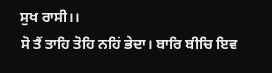ਸੁਖ ਰਾਸੀ।।
ਸੋ ਤੈਂ ਤਾਹਿ ਤੋਹਿ ਨਹਿਂ ਭੇਦਾ। ਬਾਰਿ ਬੀਚਿ ਇਵ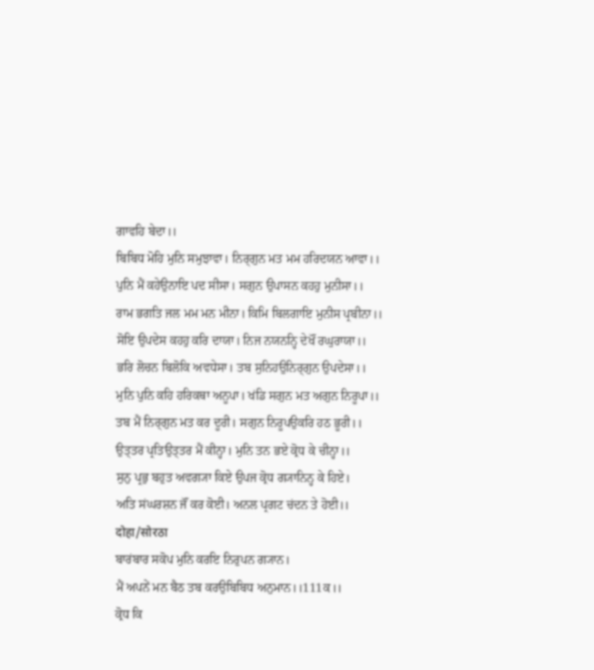ਗਾਵਹਿ ਬੇਦਾ।।
ਬਿਬਿਧ ਮੋਹਿ ਮੁਨਿ ਸਮੁਝਾਵਾ। ਨਿਰ੍ਗੁਨ ਮਤ ਮਮ ਹਰਿਦਯਨ ਆਵਾ।।
ਪੁਨਿ ਮੈਂ ਕਹੇਉਨਾਇ ਪਦ ਸੀਸਾ। ਸਗੁਨ ਉਪਾਸਨ ਕਹਹੁ ਮੁਨੀਸਾ।।
ਰਾਮ ਭਗਤਿ ਜਲ ਮਮ ਮਨ ਮੀਨਾ। ਕਿਮਿ ਬਿਲਗਾਇ ਮੁਨੀਸ ਪ੍ਰਬੀਨਾ।।
ਸੋਇ ਉਪਦੇਸ ਕਹਹੁ ਕਰਿ ਦਾਯਾ। ਨਿਜ ਨਯਨਨ੍ਹਿ ਦੇਖੌਂ ਰਘੁਰਾਯਾ।।
ਭਰਿ ਲੋਚਨ ਬਿਲੋਕਿ ਅਵਧੇਸਾ। ਤਬ ਸੁਨਿਹਉਨਿਰ੍ਗੁਨ ਉਪਦੇਸਾ।।
ਮੁਨਿ ਪੁਨਿ ਕਹਿ ਹਰਿਕਥਾ ਅਨੂਪਾ। ਖਂਡਿ ਸਗੁਨ ਮਤ ਅਗੁਨ ਨਿਰੂਪਾ।।
ਤਬ ਮੈਂ ਨਿਰ੍ਗੁਨ ਮਤ ਕਰ ਦੂਰੀ। ਸਗੁਨ ਨਿਰੂਪਉਕਰਿ ਹਠ ਭੂਰੀ।।
ਉਤ੍ਤਰ ਪ੍ਰਤਿਉਤ੍ਤਰ ਮੈਂ ਕੀਨ੍ਹਾ। ਮੁਨਿ ਤਨ ਭਏ ਕ੍ਰੋਧ ਕੇ ਚੀਨ੍ਹਾ।।
ਸੁਨੁ ਪ੍ਰਭੁ ਬਹੁਤ ਅਵਗ੍ਯਾ ਕਿਏ ਉਪਜ ਕ੍ਰੋਧ ਗ੍ਯਾਨਿਨ੍ਹ ਕੇ ਹਿਏ।
ਅਤਿ ਸਂਘਰਸ਼ਨ ਜੌਂ ਕਰ ਕੋਈ। ਅਨਲ ਪ੍ਰਗਟ ਚਂਦਨ ਤੇ ਹੋਈ।।
दोहा/सोरठा
ਬਾਰਂਬਾਰ ਸਕੋਪ ਮੁਨਿ ਕਰਇ ਨਿਰੁਪਨ ਗ੍ਯਾਨ।
ਮੈਂ ਅਪਨੇਂ ਮਨ ਬੈਠ ਤਬ ਕਰਉਬਿਬਿਧ ਅਨੁਮਾਨ।।111ਕ।।
ਕ੍ਰੋਧ ਕਿ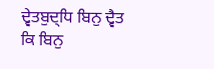ਦ੍ਵੇਤਬੁਦ੍ਧਿ ਬਿਨੁ ਦ੍ਵੈਤ ਕਿ ਬਿਨੁ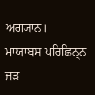ਅਗ੍ਯਾਨ।
ਮਾਯਾਬਸ ਪਰਿਛਿਨ੍ਨ ਜਡ਼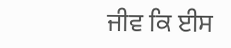ਜੀਵ ਕਿ ਈਸ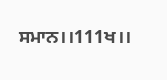ਸਮਾਨ।।111ਖ।।